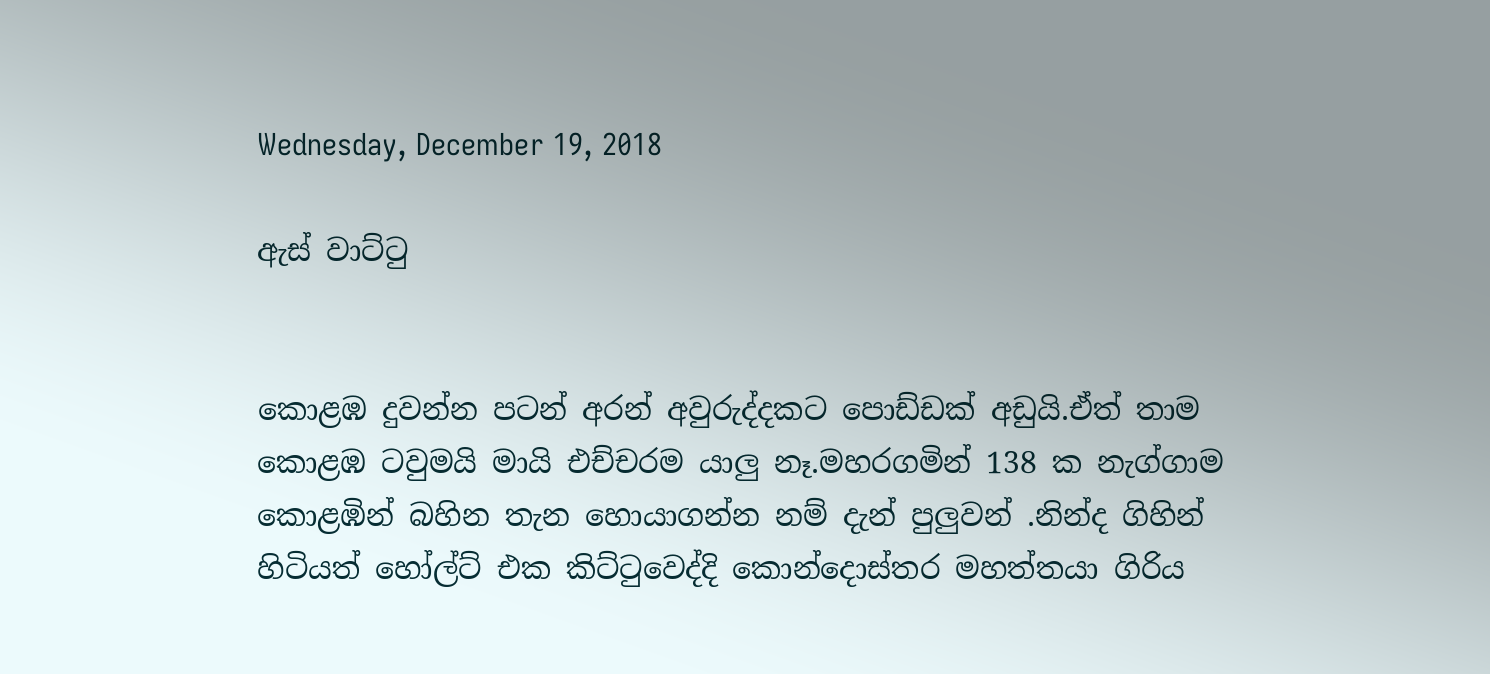Wednesday, December 19, 2018

ඇස් වාට්ටු


කොළඹ දුවන්න පටන් අරන් අවුරුද්දකට පොඩ්ඩක් අඩුයි.ඒත් තාම කොළඹ ටවුමයි මායි එච්චරම යාලු නෑ.මහරගමින් 138 ක නැග්ගාම කොළඹින් බහින තැන හොයාගන්න නම් දැන් පුලුවන් .නින්ද ගිහින් හිටියත් හෝල්ට් එක කිට්ටුවෙද්දි කොන්දොස්තර මහත්තයා ගිරිය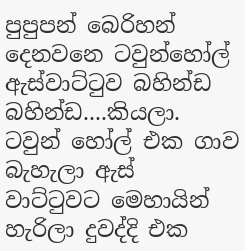පුපුපන් බෙරිහන් දෙනවනෙ ටවුන්හෝල් ඇස්වාට්ටුව බහින්ඩ බහින්ඩ....කියලා.
ටවුන් හෝල් එක ගාව බැහැලා ඇස් වාට්ටුවට මෙහායින් හැරිලා දුවද්දි එක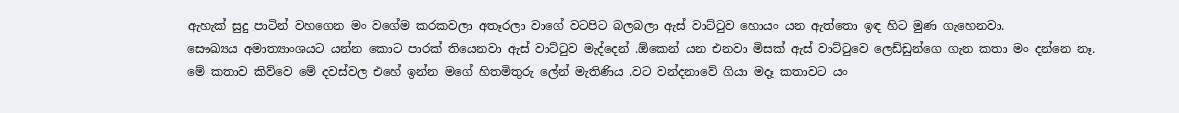ඇහැක් සුදු පාටින් වහගෙන මං වගේම කරකවලා අතෑරලා වාගේ වටපිට බලබලා ඇස් වාට්ටුව හොයං යන ඇත්තො ඉඳ හිට මුණ ගැහෙනවා.
සෞඛ්‍යය අමාත්‍යාංශයට යන්න කොට පාරක් තියෙනවා ඇස් වාට්ටුව මැද්දෙන් .ඕකෙන් යන එනවා මිසක් ඇස් වාට්ටුවෙ ලෙඩ්ඩුන්ගෙ ගැන කතා මං දන්නෙ නෑ.
මේ කතාව කිව්වෙ මේ දවස්වල එහේ ඉන්න මගේ හිතමිතුරු ලේන් මැතිණිය .වට වන්දනාවේ ගියා මදෑ කතාවට යං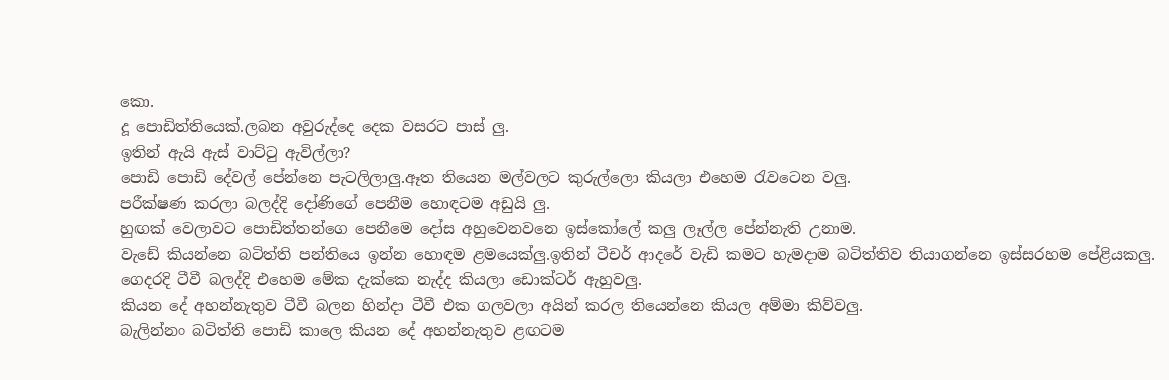කො.
දූ පොඩිත්තියෙක්.ලබන අවුරුද්දෙ දෙක වසරට පාස් ලු.
ඉතින් ඇයි ඇස් වාට්ටු ඇවිල්ලා?
පොඩි පොඩි දේවල් පේන්නෙ පැටලිලාලු.ඈත තියෙන මල්වලට කුරුල්ලො කියලා එහෙම රැවටෙන වලු.
පරීක්ෂණ කරලා බලද්දි දෝණිගේ පෙනීම හොඳටම අඩුයි ලු.
හුඟක් වෙලාවට පොඩිත්තන්ගෙ පෙනීමෙ දෝස අහුවෙනවනෙ ඉස්කෝලේ කලු ලෑල්ල පේන්නැති උනාම.
වැඩේ කියන්නෙ බටිත්ති පන්තියෙ ඉන්න හොඳම ළමයෙක්ලු.ඉතින් ටීචර් ආදරේ වැඩි කමට හැමදාම බටිත්තිව තියාගන්නෙ ඉස්සරහම පේළියකලු.
ගෙදරදි ටීවී බලද්දි එහෙම මේක දැක්කෙ නැද්ද කියලා ඩොක්ටර් ඇහුවලු.
කියන දේ අහන්නැතුව ටීවී බලන හින්දා ටීවී එක ගලවලා අයින් කරල තියෙන්නෙ කියල අම්මා කිව්වලු.
බැලින්නං බටිත්ති පොඩි කාලෙ කියන දේ අහන්නැතුව ළඟටම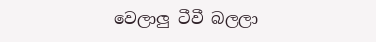වෙලාලු ටීවී බලලා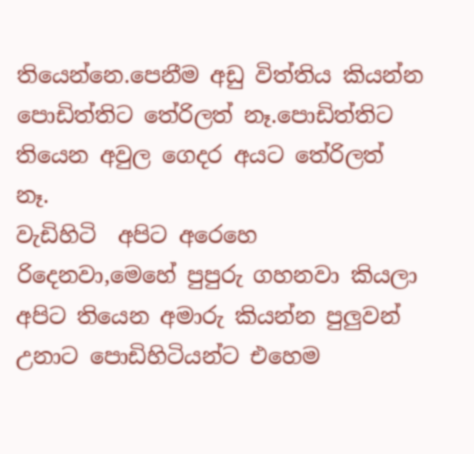තියෙන්නෙ.පෙනීම අඩු විත්තිය කියන්න පොඩිත්තිට තේරිලත් නෑ.පොඩිත්තිට තියෙන අවුල ගෙදර අයට තේරිලත් නෑ.
වැඩිහිටි  අපිට අරෙහෙ රිදෙනවා,මෙහේ පුපුරු ගහනවා කියලා අපිට තියෙන අමාරු කියන්න පුලුවන් උනාට පොඩිහිටියන්ට එහෙම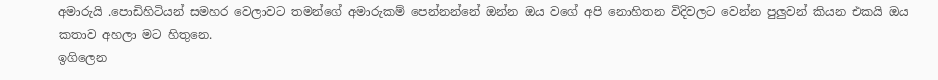අමාරුයි .පොඩිහිටියන් සමහර වෙලාවට තමන්ගේ අමාරුකම් පෙන්නන්නේ ඔන්න ඔය වගේ අපි නොහිතන විදිවලට වෙන්න පුලුවන් කියන එකයි ඔය කතාව අහලා මට හිතුනෙ.
ඉගිලෙන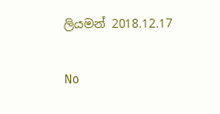ලියමන් 2018.12.17

No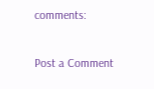comments:

Post a Comment